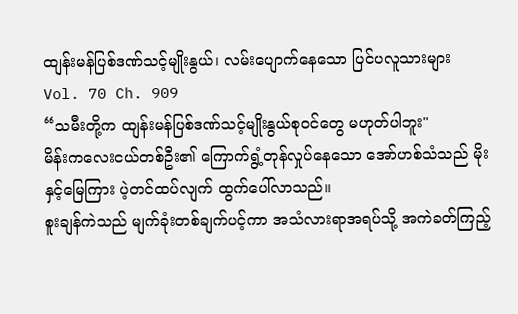ထျန်းမန်ပြစ်ဒဏ်သင့်မျိုးနွယ်၊ လမ်းပျောက်နေသော ပြင်ပလူသားများ
Vol. 70 Ch. 909
“သမီးတို့က ထျန်းမန်ပြစ်ဒဏ်သင့်မျိုးနွယ်စုဝင်တွေ မဟုတ်ပါဘူး"
မိန်းကလေးငယ်တစ်ဦး၏ ကြောက်ရွံ့တုန်လှုပ်နေသော အော်ဟစ်သံသည် မိုးနှင့်မြေကြား ပဲ့တင်ထပ်လျက် ထွက်ပေါ်လာသည်။
စူးချန်ကဲသည် မျက်ခုံးတစ်ချက်ပင့်ကာ အသံလားရာအရပ်သို့ အကဲခတ်ကြည့်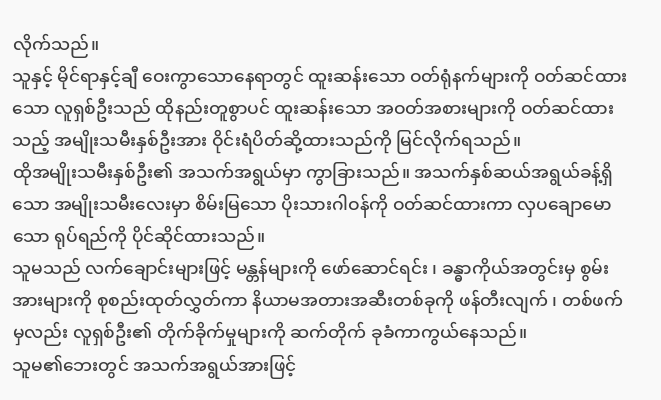လိုက်သည်။
သူနှင့် မိုင်ရာနှင့်ချီ ဝေးကွာသောနေရာတွင် ထူးဆန်းသော ဝတ်ရုံနက်များကို ဝတ်ဆင်ထားသော လူရှစ်ဦးသည် ထိုနည်းတူစွာပင် ထူးဆန်းသော အဝတ်အစားများကို ဝတ်ဆင်ထားသည့် အမျိုးသမီးနှစ်ဦးအား ဝိုင်းရံပိတ်ဆို့ထားသည်ကို မြင်လိုက်ရသည်။
ထိုအမျိုးသမီးနှစ်ဦး၏ အသက်အရွယ်မှာ ကွာခြားသည်။ အသက်နှစ်ဆယ်အရွယ်ခန့်ရှိသော အမျိုးသမီးလေးမှာ စိမ်းမြသော ပိုးသားဂါဝန်ကို ဝတ်ဆင်ထားကာ လှပချောမောသော ရုပ်ရည်ကို ပိုင်ဆိုင်ထားသည်။
သူမသည် လက်ချောင်းများဖြင့် မန္တန်များကို ဖော်ဆောင်ရင်း ၊ ခန္ဓာကိုယ်အတွင်းမှ စွမ်းအားများကို စုစည်းထုတ်လွှတ်ကာ နိယာမအတားအဆီးတစ်ခုကို ဖန်တီးလျက် ၊ တစ်ဖက်မှလည်း လူရှစ်ဦး၏ တိုက်ခိုက်မှုများကို ဆက်တိုက် ခုခံကာကွယ်နေသည်။
သူမ၏ဘေးတွင် အသက်အရွယ်အားဖြင့်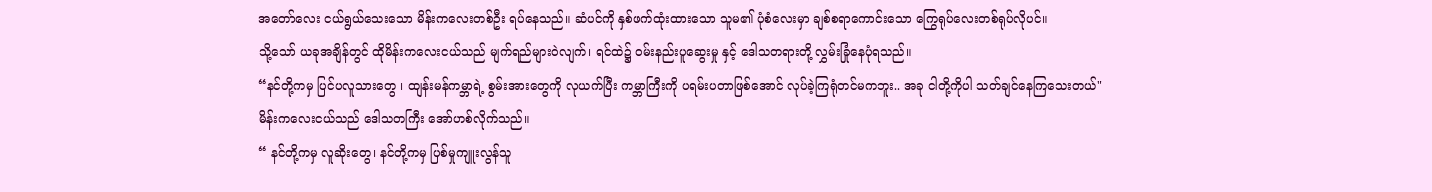အတော်လေး ငယ်ရွယ်သေးသော မိန်းကလေးတစ်ဦး ရပ်နေသည်။ ဆံပင်ကို နှစ်ဖက်ထုံးထားသော သူမ၏ ပုံစံလေးမှာ ချစ်စရာကောင်းသော ကြွေရုပ်လေးတစ်ရုပ်လိုပင်။
သို့သော် ယခုအချိန်တွင် ထိုမိန်းကလေးငယ်သည် မျက်ရည်များဝဲလျက်၊ ရင်ထဲ၌ ဝမ်းနည်းပူဆွေးမှု နှင့် ဒေါသတရားတို့ လွှမ်းခြုံနေပုံရသည်။
“နင်တို့ကမှ ပြင်ပလူသားတွေ ၊ ထျန်းမန်ကမ္ဘာရဲ့ စွမ်းအားတွေကို လုယက်ပြီး ကမ္ဘာကြီးကို ပရမ်းပတာဖြစ်အောင် လုပ်ခဲ့ကြရုံတင်မကဘူး.. အခု ငါတို့ကိုပါ သတ်ချင်နေကြသေးတယ်"
မိန်းကလေးငယ်သည် ဒေါသတကြီး အော်ဟစ်လိုက်သည်။
“ နင်တို့ကမှ လူဆိုးတွေ၊ နင်တို့ကမှ ပြစ်မှုကျူးလွန်သူ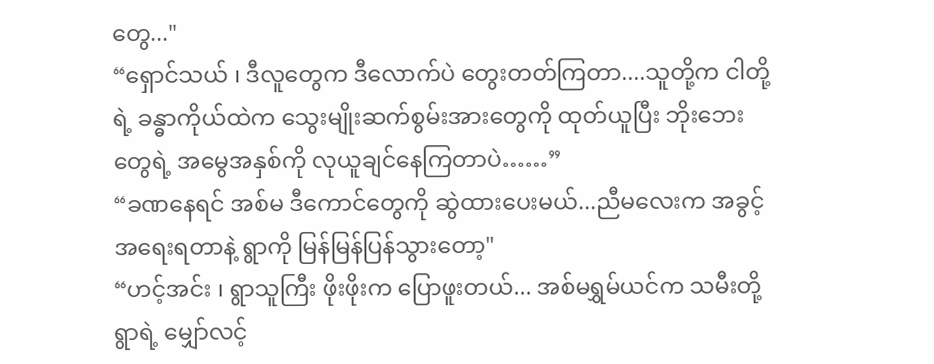တွေ..."
“ရှောင်သယ် ၊ ဒီလူတွေက ဒီလောက်ပဲ တွေးတတ်ကြတာ....သူတို့က ငါတို့ရဲ့ ခန္ဓာကိုယ်ထဲက သွေးမျိုးဆက်စွမ်းအားတွေကို ထုတ်ယူပြီး ဘိုးဘေးတွေရဲ့ အမွေအနှစ်ကို လုယူချင်နေကြတာပဲ……”
“ခဏနေရင် အစ်မ ဒီကောင်တွေကို ဆွဲထားပေးမယ်...ညီမလေးက အခွင့်အရေးရတာနဲ့ ရွာကို မြန်မြန်ပြန်သွားတော့"
“ဟင့်အင်း ၊ ရွာသူကြီး ဖိုးဖိုးက ပြောဖူးတယ်... အစ်မရွှမ်ယင်က သမီးတို့ရွာရဲ့ မျှော်လင့်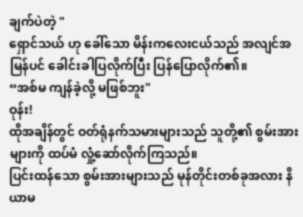ချက်ပဲတဲ့ "
ရှောင်သယ် ဟု ခေါ်သော မိန်းကလေးငယ်သည် အလျင်အမြန်ပင် ခေါင်းခါပြလိုက်ပြီး ပြန်ပြောလိုက်၏။
“အစ်မ ကျန်ခဲ့လို့ မဖြစ်ဘူး"
ဝုန်း!
ထိုအချိန်တွင် ဝတ်ရုံနက်သမားများသည် သူတို့၏ စွမ်းအားများကို ထပ်မံ လှုံ့ဆော်လိုက်ကြသည်။
ပြင်းထန်သော စွမ်းအားများသည် မုန်တိုင်းတစ်ခုအလား နိယာမ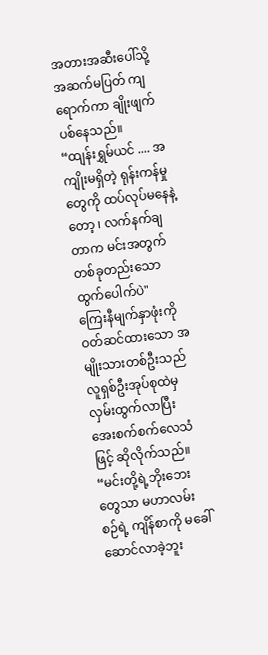အတားအဆီးပေါ်သို့ အဆက်မပြတ် ကျရောက်ကာ ချိုးဖျက်ပစ်နေသည်။
“ထျန်းရွှမ်ယင် .... အကျိုးမရှိတဲ့ ရုန်းကန်မှုတွေကို ထပ်လုပ်မနေနဲ့တော့ ၊ လက်နက်ချတာက မင်းအတွက် တစ်ခုတည်းသော ထွက်ပေါက်ပဲ"
ကြေးနီမျက်နှာဖုံးကို ဝတ်ဆင်ထားသော အမျိုးသားတစ်ဦးသည် လူရှစ်ဦးအုပ်စုထဲမှ လှမ်းထွက်လာပြီး အေးစက်စက်လေသံဖြင့် ဆိုလိုက်သည်။
“မင်းတို့ရဲ့ဘိုးဘေးတွေသာ မဟာလမ်းစဉ်ရဲ့ ကျိန်စာကို မခေါ်ဆောင်လာခဲ့ဘူး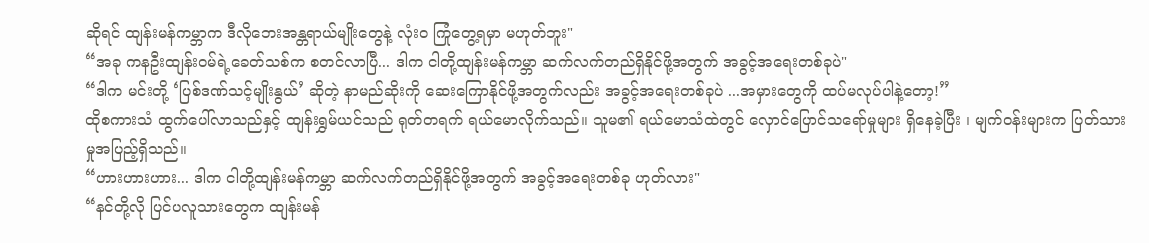ဆိုရင် ထျန်းမန်ကမ္ဘာက ဒီလိုဘေးအန္တရာယ်မျိုးတွေနဲ့ လုံးဝ ကြုံတွေ့ရမှာ မဟုတ်ဘူး"
“အခု ကနဦးထျန်းဝမ်ရဲ့ခေတ်သစ်က စတင်လာပြီ... ဒါက ငါတို့ထျန်းမန်ကမ္ဘာ ဆက်လက်တည်ရှိနိုင်ဖို့အတွက် အခွင့်အရေးတစ်ခုပဲ"
“ဒါက မင်းတို့ ‘ပြစ်ဒဏ်သင့်မျိုးနွယ်’ ဆိုတဲ့ နာမည်ဆိုးကို ဆေးကြောနိုင်ဖို့အတွက်လည်း အခွင့်အရေးတစ်ခုပဲ ...အမှားတွေကို ထပ်မလုပ်ပါနဲ့တော့!”
ထိုစကားသံ ထွက်ပေါ်လာသည်နှင့် ထျန်းရွှမ်ယင်သည် ရုတ်တရက် ရယ်မောလိုက်သည်။ သူမ၏ ရယ်မောသံထဲတွင် လှောင်ပြောင်သရော်မှုများ ရှိနေခဲ့ပြီး ၊ မျက်ဝန်းများက ပြတ်သားမှုအပြည့်ရှိသည်။
“ဟားဟားဟား... ဒါက ငါတို့ထျန်းမန်ကမ္ဘာ ဆက်လက်တည်ရှိနိုင်ဖို့အတွက် အခွင့်အရေးတစ်ခု ဟုတ်လား"
“နင်တို့လို ပြင်ပလူသားတွေက ထျန်းမန်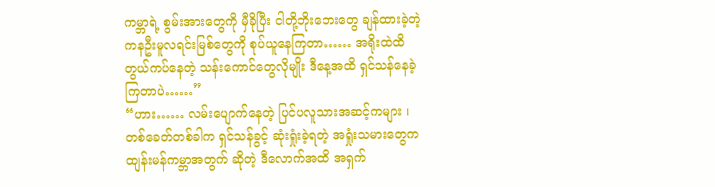ကမ္ဘာရဲ့ စွမ်းအားတွေကို မှီခိုပြီး ငါတို့ဘိုးဘေးတွေ ချန်ထားခဲ့တဲ့ ကနဦးမူလရင်းမြစ်တွေကို စုပ်ယူနေကြတာ…… အရိုးထဲထိ တွယ်ကပ်နေတဲ့ သန်းကောင်တွေလိုမျိုး ဒီနေ့အထိ ရှင်သန်နေခဲ့ကြတာပဲ……”
“ဟား…… လမ်းပျောက်နေတဲ့ ပြင်ပလူသားအဆင့်ကများ ၊ တစ်ခေတ်တစ်ခါက ရှင်သန်ခွင့် ဆုံးရှုံးခဲ့ရတဲ့ အရှုံးသမားတွေက ထျန်းမန်ကမ္ဘာအတွက် ဆိုတဲ့ ဒီလောက်အထိ အရှက်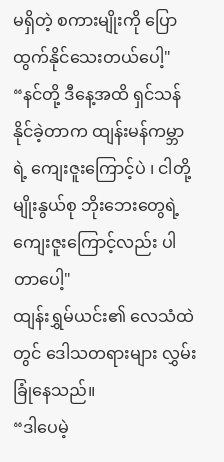မရှိတဲ့ စကားမျိုးကို ပြောထွက်နိုင်သေးတယ်ပေါ့"
“နင်တို့ ဒီနေ့အထိ ရှင်သန်နိုင်ခဲ့တာက ထျန်းမန်ကမ္ဘာရဲ့ ကျေးဇူးကြောင့်ပဲ ၊ ငါတို့မျိုးနွယ်စု ဘိုးဘေးတွေရဲ့ ကျေးဇူးကြောင့်လည်း ပါတာပေါ့"
ထျန်းရွှမ်ယင်း၏ လေသံထဲတွင် ဒေါသတရားများ လွှမ်းခြုံနေသည်။
“ဒါပေမဲ့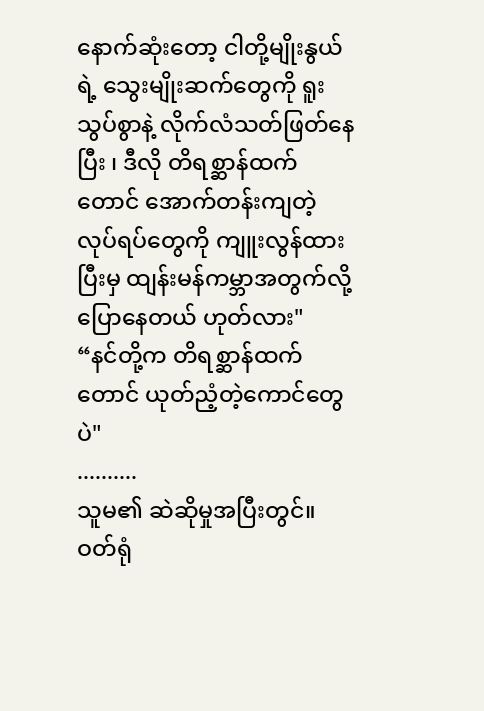နောက်ဆုံးတော့ ငါတို့မျိုးနွယ်ရဲ့ သွေးမျိုးဆက်တွေကို ရူးသွပ်စွာနဲ့ လိုက်လံသတ်ဖြတ်နေပြီး ၊ ဒီလို တိရစ္ဆာန်ထက်တောင် အောက်တန်းကျတဲ့ လုပ်ရပ်တွေကို ကျူးလွန်ထားပြီးမှ ထျန်းမန်ကမ္ဘာအတွက်လို့ ပြောနေတယ် ဟုတ်လား"
“နင်တို့က တိရစ္ဆာန်ထက်တောင် ယုတ်ညံ့တဲ့ကောင်တွေပဲ"
..........
သူမ၏ ဆဲဆိုမှုအပြီးတွင်။
ဝတ်ရုံ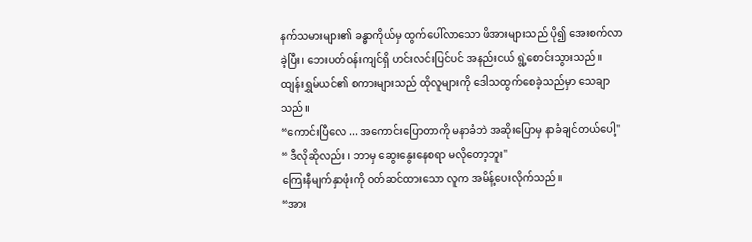နက်သမားများ၏ ခန္ဓာကိုယ်မှ ထွက်ပေါ်လာသော ဖိအားများသည် ပို၍ အေးစက်လာခဲ့ပြီး၊ ဘေးပတ်ဝန်းကျင်ရှိ ဟင်းလင်းပြင်ပင် အနည်းငယ် ရွဲ့စောင်းသွားသည်။
ထျန်းရွှမ်ယင်၏ စကားများသည် ထိုလူများကို ဒေါသထွက်စေခဲ့သည်မှာ သေချာသည်။
“ကောင်းပြီလေ ... အကောင်းပြောတာကို မနာခံဘဲ အဆိုးပြောမှ နာခံချင်တယ်ပေါ့"
“ ဒီလိုဆိုလည်း ၊ ဘာမှ ဆွေးနွေးနေစရာ မလိုတော့ဘူး"
ကြေးနီမျက်နှာဖုံးကို ဝတ်ဆင်ထားသော လူက အမိန့်ပေးလိုက်သည်။
“အား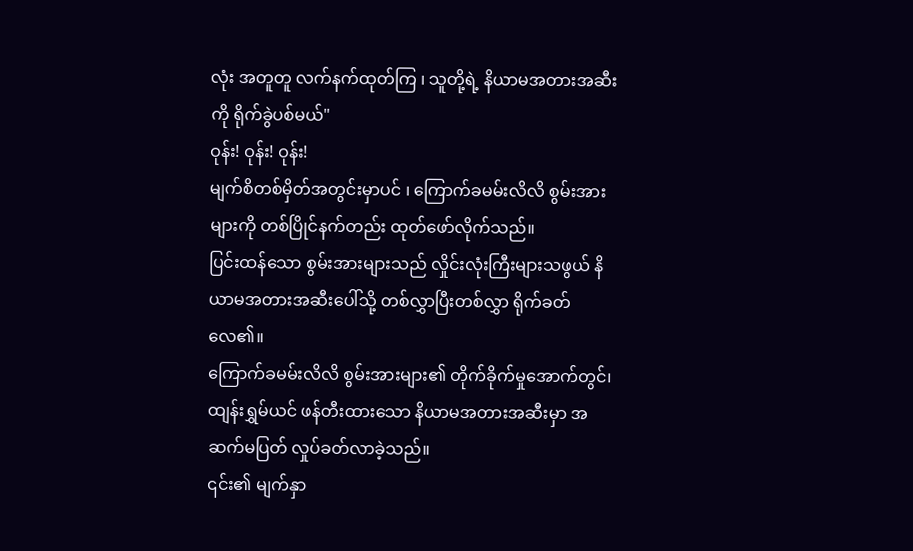လုံး အတူတူ လက်နက်ထုတ်ကြ ၊ သူတို့ရဲ့ နိယာမအတားအဆီးကို ရိုက်ခွဲပစ်မယ်"
ဝုန်း! ဝုန်း! ဝုန်း!
မျက်စိတစ်မှိတ်အတွင်းမှာပင် ၊ ကြောက်ခမမ်းလိလိ စွမ်းအားများကို တစ်ပြိုင်နက်တည်း ထုတ်ဖော်လိုက်သည်။
ပြင်းထန်သော စွမ်းအားများသည် လှိုင်းလုံးကြီးများသဖွယ် နိယာမအတားအဆီးပေါ်သို့ တစ်လွှာပြီးတစ်လွှာ ရိုက်ခတ်လေ၏။
ကြောက်ခမမ်းလိလိ စွမ်းအားများ၏ တိုက်ခိုက်မှုအောက်တွင်၊ ထျန်းရွှမ်ယင် ဖန်တီးထားသော နိယာမအတားအဆီးမှာ အဆက်မပြတ် လှုပ်ခတ်လာခဲ့သည်။
၎င်း၏ မျက်နှာ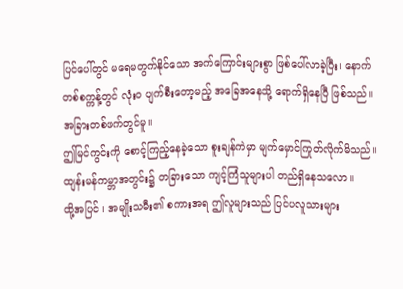ပြင်ပေါ်တွင် မရေမတွက်နိုင်သော အက်ကြောင်းများစွာ ဖြစ်ပေါ်လာခဲ့ပြီး၊ နောက်တစ်စက္ကန့်တွင် လုံးဝ ပျက်စီးတော့မည့် အခြေအနေသို့ ရောက်ရှိနေပြီ ဖြစ်သည်။
အခြားတစ်ဖက်တွင်မူ။
ဤမြင်ကွင်းကို စောင့်ကြည့်နေခဲ့သော စူးချန်ကဲမှာ မျက်မှောင်ကြုတ်လိုက်မိသည်။
ထျန်းမန်ကမ္ဘာအတွင်း၌ တခြားသော ကျင့်ကြံသူများပါ တည်ရှိနေသလော။
ထို့အပြင် ၊ အမျိုးသမီး၏ စကားအရ ဤလူများသည် ပြင်ပလူသားများ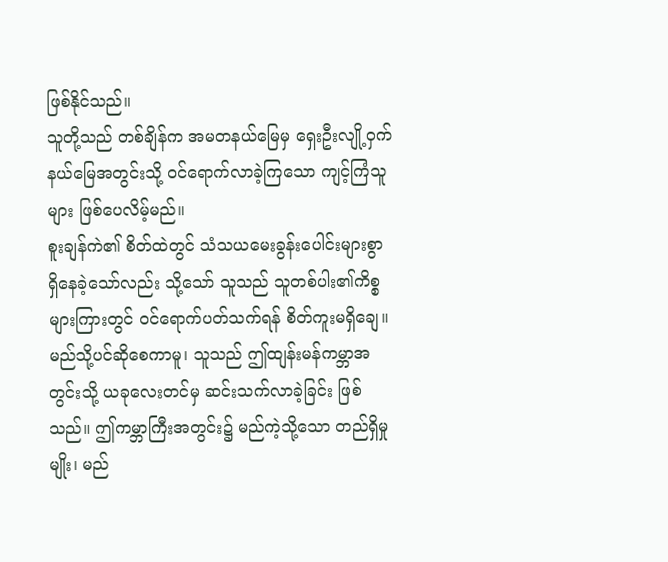ဖြစ်နိုင်သည်။
သူတို့သည် တစ်ချိန်က အမတနယ်မြေမှ ရှေးဦးလျို့ဝှက်နယ်မြေအတွင်းသို့ ဝင်ရောက်လာခဲ့ကြသော ကျင့်ကြံသူများ ဖြစ်ပေလိမ့်မည်။
စူးချန်ကဲ၏ စိတ်ထဲတွင် သံသယမေးခွန်းပေါင်းများစွာ ရှိနေခဲ့သော်လည်း သို့သော် သူသည် သူတစ်ပါး၏ကိစ္စများကြားတွင် ဝင်ရောက်ပတ်သက်ရန် စိတ်ကူးမရှိချေ။
မည်သို့ပင်ဆိုစေကာမူ၊ သူသည် ဤထျန်းမန်ကမ္ဘာအတွင်းသို့ ယခုလေးတင်မှ ဆင်းသက်လာခဲ့ခြင်း ဖြစ်သည်။ ဤကမ္ဘာကြီးအတွင်း၌ မည်ကဲ့သို့သော တည်ရှိမှုမျိုး၊ မည်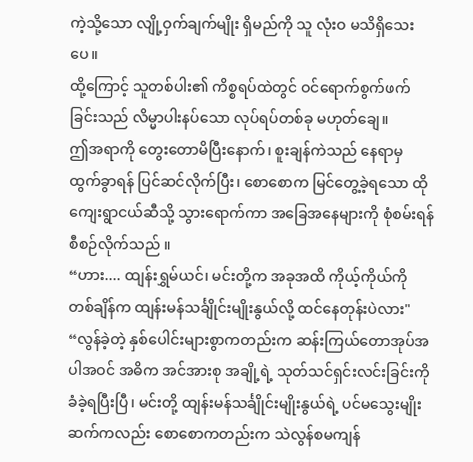ကဲ့သို့သော လျို့ဝှက်ချက်မျိုး ရှိမည်ကို သူ လုံးဝ မသိရှိသေးပေ။
ထို့ကြောင့် သူတစ်ပါး၏ ကိစ္စရပ်ထဲတွင် ဝင်ရောက်စွက်ဖက်ခြင်းသည် လိမ္မာပါးနပ်သော လုပ်ရပ်တစ်ခု မဟုတ်ချေ။
ဤအရာကို တွေးတောမိပြီးနောက်၊ စူးချန်ကဲသည် နေရာမှ ထွက်ခွာရန် ပြင်ဆင်လိုက်ပြီး၊ စောစောက မြင်တွေ့ခဲ့ရသော ထိုကျေးရွာငယ်ဆီသို့ သွားရောက်ကာ အခြေအနေများကို စုံစမ်းရန် စီစဉ်လိုက်သည် ။
“ဟား.... ထျန်းရွှမ်ယင်၊ မင်းတို့က အခုအထိ ကိုယ့်ကိုယ်ကို တစ်ချိန်က ထျန်းမန်သင်္ချိုင်းမျိုးနွယ်လို့ ထင်နေတုန်းပဲလား"
“လွန်ခဲ့တဲ့ နှစ်ပေါင်းများစွာကတည်းက ဆန်းကြယ်တောအုပ်အပါအဝင် အဓိက အင်အားစု အချို့ရဲ့ သုတ်သင်ရှင်းလင်းခြင်းကို ခံခဲ့ရပြီးပြီ၊ မင်းတို့ ထျန်းမန်သင်္ချိုင်းမျိုးနွယ်ရဲ့ ပင်မသွေးမျိုးဆက်ကလည်း စောစောကတည်းက သဲလွန်စမကျန်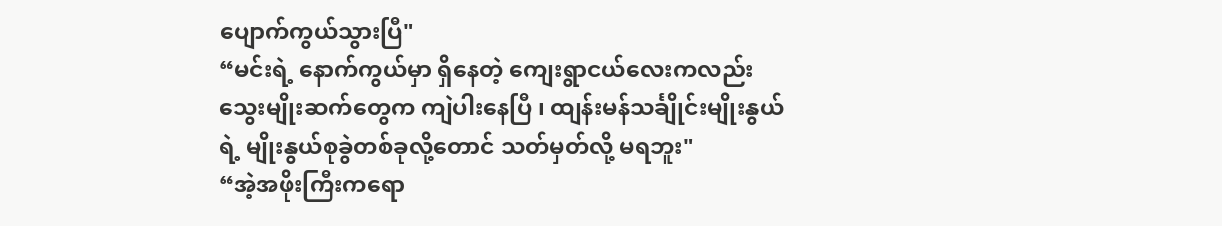ပျောက်ကွယ်သွားပြီ"
“မင်းရဲ့ နောက်ကွယ်မှာ ရှိနေတဲ့ ကျေးရွာငယ်လေးကလည်း သွေးမျိုးဆက်တွေက ကျဲပါးနေပြီ ၊ ထျန်းမန်သင်္ချိုင်းမျိုးနွယ်ရဲ့ မျိုးနွယ်စုခွဲတစ်ခုလို့တောင် သတ်မှတ်လို့ မရဘူး"
“အဲ့အဖိုးကြီးကရော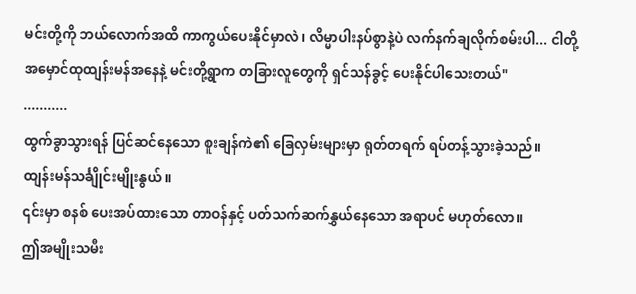မင်းတို့ကို ဘယ်လောက်အထိ ကာကွယ်ပေးနိုင်မှာလဲ၊ လိမ္မာပါးနပ်စွာနဲ့ပဲ လက်နက်ချလိုက်စမ်းပါ... ငါတို့ အမှောင်ထုထျန်းမန်အနေနဲ့ မင်းတို့ရွာက တခြားလူတွေကို ရှင်သန်ခွင့် ပေးနိုင်ပါသေးတယ်"
...........
ထွက်ခွာသွားရန် ပြင်ဆင်နေသော စူးချန်ကဲ၏ ခြေလှမ်းများမှာ ရုတ်တရက် ရပ်တန့်သွားခဲ့သည်။
ထျန်းမန်သင်္ချိုင်းမျိုးနွယ်။
၎င်းမှာ စနစ် ပေးအပ်ထားသော တာဝန်နှင့် ပတ်သက်ဆက်နွှယ်နေသော အရာပင် မဟုတ်လော။
ဤအမျိုးသမီး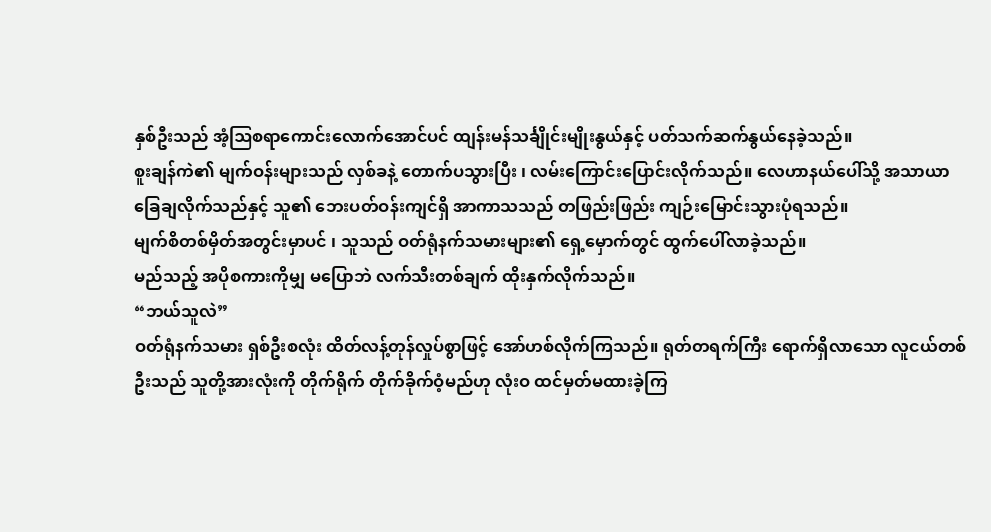နှစ်ဦးသည် အံ့ဩစရာကောင်းလောက်အောင်ပင် ထျန်းမန်သင်္ချိုင်းမျိုးနွယ်နှင့် ပတ်သက်ဆက်နွယ်နေခဲ့သည်။
စူးချန်ကဲ၏ မျက်ဝန်းများသည် လှစ်ခနဲ့ တောက်ပသွားပြီး ၊ လမ်းကြောင်းပြောင်းလိုက်သည်။ လေဟာနယ်ပေါ်သို့ အသာယာ ခြေချလိုက်သည်နှင့် သူ၏ ဘေးပတ်ဝန်းကျင်ရှိ အာကာသသည် တဖြည်းဖြည်း ကျဉ်းမြောင်းသွားပုံရသည်။
မျက်စိတစ်မှိတ်အတွင်းမှာပင် ၊ သူသည် ဝတ်ရုံနက်သမားများ၏ ရှေ့မှောက်တွင် ထွက်ပေါ်လာခဲ့သည်။
မည်သည့် အပိုစကားကိုမျှ မပြောဘဲ လက်သီးတစ်ချက် ထိုးနှက်လိုက်သည်။
“ဘယ်သူလဲ”
ဝတ်ရုံနက်သမား ရှစ်ဦးစလုံး ထိတ်လန့်တုန်လှုပ်စွာဖြင့် အော်ဟစ်လိုက်ကြသည်။ ရုတ်တရက်ကြီး ရောက်ရှိလာသော လူငယ်တစ်ဦးသည် သူတို့အားလုံးကို တိုက်ရိုက် တိုက်ခိုက်ဝံ့မည်ဟု လုံးဝ ထင်မှတ်မထားခဲ့ကြ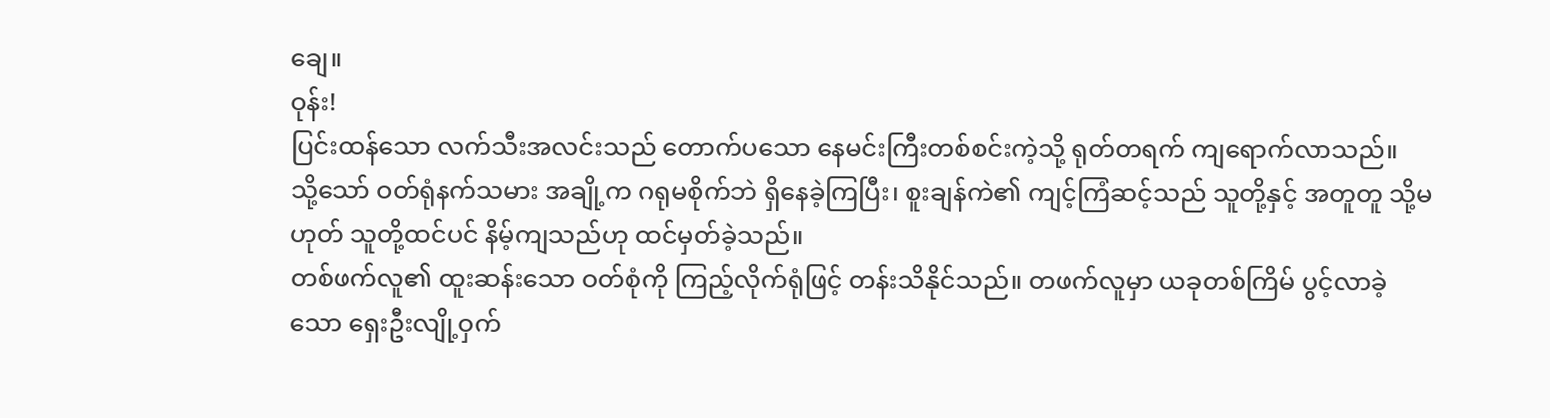ချေ။
ဝုန်း!
ပြင်းထန်သော လက်သီးအလင်းသည် တောက်ပသော နေမင်းကြီးတစ်စင်းကဲ့သို့ ရုတ်တရက် ကျရောက်လာသည်။
သို့သော် ဝတ်ရုံနက်သမား အချို့က ဂရုမစိုက်ဘဲ ရှိနေခဲ့ကြပြီး၊ စူးချန်ကဲ၏ ကျင့်ကြံဆင့်သည် သူတို့နှင့် အတူတူ သို့မဟုတ် သူတို့ထင်ပင် နိမ့်ကျသည်ဟု ထင်မှတ်ခဲ့သည်။
တစ်ဖက်လူ၏ ထူးဆန်းသော ဝတ်စုံကို ကြည့်လိုက်ရုံဖြင့် တန်းသိနိုင်သည်။ တဖက်လူမှာ ယခုတစ်ကြိမ် ပွင့်လာခဲ့သော ရှေးဦးလျို့ဝှက်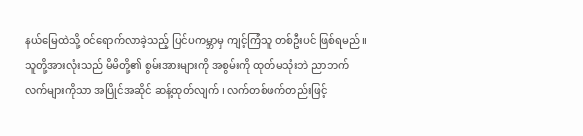နယ်မြေထဲသို့ ဝင်ရောက်လာခဲ့သည့် ပြင်ပကမ္ဘာမှ ကျင့်ကြံသူ တစ်ဦးပင် ဖြစ်ရမည်။
သူတို့အားလုံးသည် မိမိတို့၏ စွမ်းအားများကို အစွမ်းကို ထုတ်မသုံးဘဲ ညာဘက်လက်များကိုသာ အပြိုင်အဆိုင် ဆန့်ထုတ်လျက် ၊ လက်တစ်ဖက်တည်းဖြင့်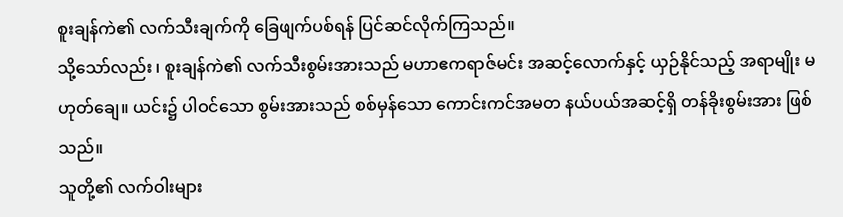စူးချန်ကဲ၏ လက်သီးချက်ကို ခြေဖျက်ပစ်ရန် ပြင်ဆင်လိုက်ကြသည်။
သို့သော်လည်း ၊ စူးချန်ကဲ၏ လက်သီးစွမ်းအားသည် မဟာဧကရာဇ်မင်း အဆင့်လောက်နှင့် ယှဉ်နိုင်သည့် အရာမျိုး မဟုတ်ချေ။ ယင်း၌ ပါဝင်သော စွမ်းအားသည် စစ်မှန်သော ကောင်းကင်အမတ နယ်ပယ်အဆင့်ရှိ တန်ခိုးစွမ်းအား ဖြစ်သည်။
သူတို့၏ လက်ဝါးများ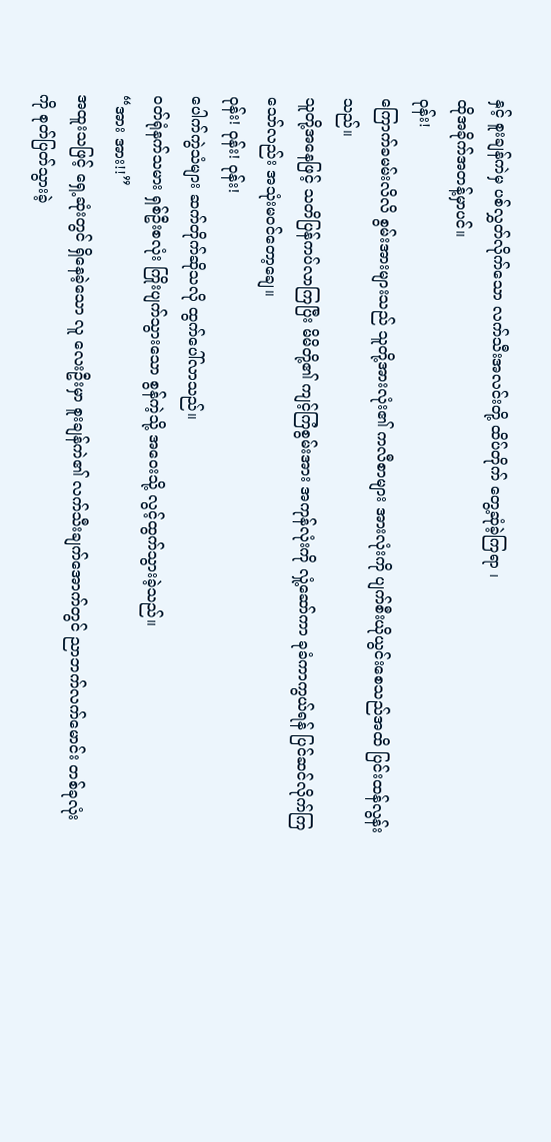နှင့် စူးချန်ကဲမှ ပစ်လွှတ်လိုက်သော လက်သီးအလင်းတို့ ထိပ်တိုက် တွေ့ဆုံခဲ့ကြရာ ၊
ထိုအခိုက်အတန့်မှာပင်။
ဝုန်း!
ကြောက်ခမမ်းလိလိ စွမ်းအားများသည် သူတို့အားလုံး၏ ကလီစာများ အားလုံးကို ပျက်စီးယိုယွင်းစေသည်အထိ ပြင်းထန်လွန်းသည်။
သူတို့အနေဖြင့် သတိပြန်ကပ်လာကြပြီး မိမိတို့၏ ကျင့်ကြံစွမ်းအား အကုန်လုံးကို လှုံ့ဆော်ကာ ခုခံကာကွယ်ရန် ပြင်ဆင်လိုက်ကြသော်လည်း အသုံးမဝင်တော့ချေ။
ဝုန်း! ဝုန်း! ဝုန်း!
ပေါက်ကွဲသံများ ဆက်တိုက်ဆိုသလို ထွက်ပေါ်လာသည်။
ဝတ်ရုံနက်သမား ရှစ်ဦးစလုံး ကြိုးပျက်သွားသော စွန်ကဲ့သို့ အဝေးသို့ လွင့်ထွက်သွားခဲ့သည်။
“အား အား!!”
အထူးသဖြင့် ရှေ့ဆုံးတွင် ရှိနေခဲ့သော လူ လေးဦးမှာ စူးချန်ကဲ၏ လက်သီးချက်အောက်တွင် ညာဘက်လက်မောင်း တစ်ခုလုံးကို စုတ်ပြတ်သွားခဲ့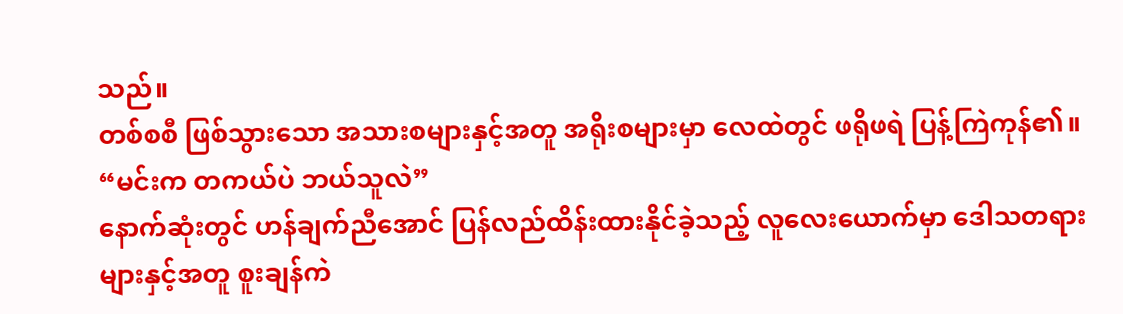သည်။
တစ်စစီ ဖြစ်သွားသော အသားစများနှင့်အတူ အရိုးစများမှာ လေထဲတွင် ဖရိုဖရဲ ပြန့်ကြဲကုန်၏။
“မင်းက တကယ်ပဲ ဘယ်သူလဲ”
နောက်ဆုံးတွင် ဟန်ချက်ညီအောင် ပြန်လည်ထိန်းထားနိုင်ခဲ့သည့် လူလေးယောက်မှာ ဒေါသတရားများနှင့်အတူ စူးချန်ကဲ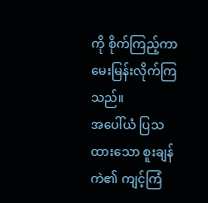ကို စိုက်ကြည့်ကာ မေးမြန်းလိုက်ကြသည်။
အပေါ်ယံ ပြသထားသော စူးချန်ကဲ၏ ကျင့်ကြံ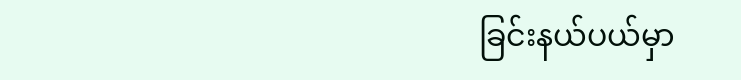ခြင်းနယ်ပယ်မှာ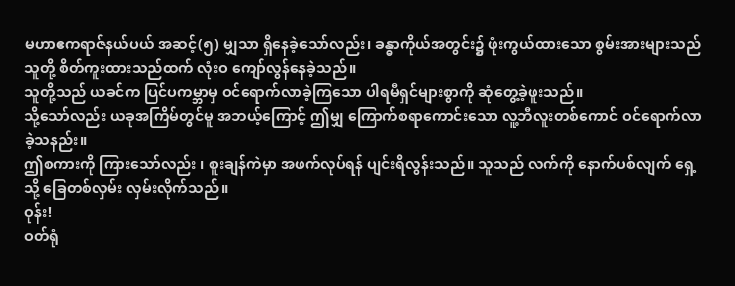မဟာဧကရာဇ်နယ်ပယ် အဆင့်(၅) မျှသာ ရှိနေခဲ့သော်လည်း၊ ခန္ဓာကိုယ်အတွင်း၌ ဖုံးကွယ်ထားသော စွမ်းအားများသည် သူတို့ စိတ်ကူးထားသည်ထက် လုံးဝ ကျော်လွန်နေခဲ့သည်။
သူတို့သည် ယခင်က ပြင်ပကမ္ဘာမှ ဝင်ရောက်လာခဲ့ကြသော ပါရမီရှင်များစွာကို ဆုံတွေ့ခဲ့ဖူးသည်။
သို့သော်လည်း ယခုအကြိမ်တွင်မူ အဘယ့်ကြောင့် ဤမျှ ကြောက်စရာကောင်းသော လူ့ဘီလူးတစ်ကောင် ဝင်ရောက်လာခဲ့သနည်း။
ဤစကားကို ကြားသော်လည်း ၊ စူးချန်ကဲမှာ အဖက်လုပ်ရန် ပျင်းရိလွန်းသည်။ သူသည် လက်ကို နောက်ပစ်လျက် ရှေ့သို့ ခြေတစ်လှမ်း လှမ်းလိုက်သည်။
ဝုန်း!
ဝတ်ရုံ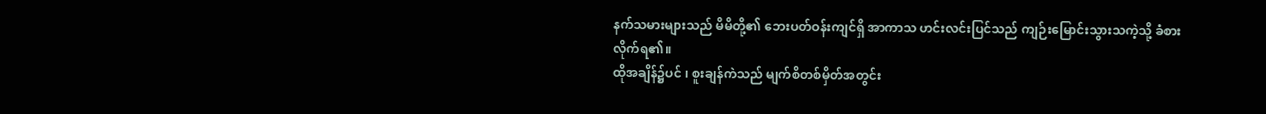နက်သမားများသည် မိမိတို့၏ ဘေးပတ်ဝန်းကျင်ရှိ အာကာသ ဟင်းလင်းပြင်သည် ကျဉ်းမြောင်းသွားသကဲ့သို့ ခံစားလိုက်ရ၏။
ထိုအချိန်၌ပင် ၊ စူးချန်ကဲသည် မျက်စိတစ်မှိတ်အတွင်း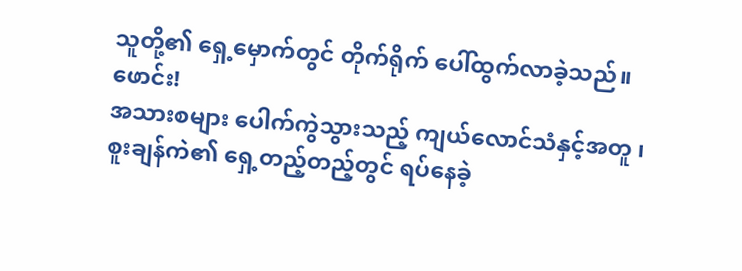သူတို့၏ ရှေ့မှောက်တွင် တိုက်ရိုက် ပေါ်ထွက်လာခဲ့သည်။
ဖောင်း!
အသားစများ ပေါက်ကွဲသွားသည့် ကျယ်လောင်သံနှင့်အတူ ၊
စူးချန်ကဲ၏ ရှေ့တည့်တည့်တွင် ရပ်နေခဲ့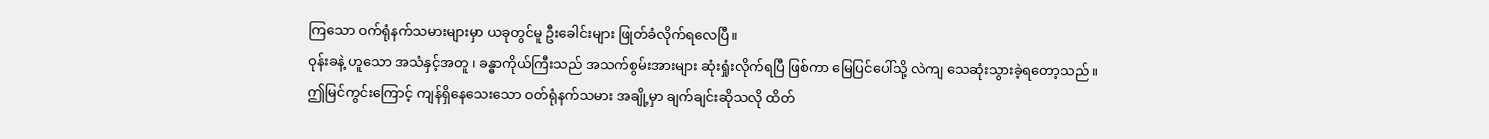ကြသော ဝက်ရုံနက်သမားများမှာ ယခုတွင်မူ ဦးခေါင်းများ ဖြုတ်ခံလိုက်ရလေပြီ။
ဝုန်းခနဲ့ ဟူသော အသံနှင့်အတူ ၊ ခန္ဓာကိုယ်ကြီးသည် အသက်စွမ်းအားများ ဆုံးရှုံးလိုက်ရပြီ ဖြစ်ကာ မြေပြင်ပေါ်သို့ လဲကျ သေဆုံးသွားခဲ့ရတော့သည်။
ဤမြင်ကွင်းကြောင့် ကျန်ရှိနေသေးသော ဝတ်ရုံနက်သမား အချို့မှာ ချက်ချင်းဆိုသလို ထိတ်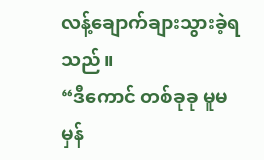လန့်ချောက်ချားသွားခဲ့ရသည်။
“ဒီကောင် တစ်ခုခု မူမမှန်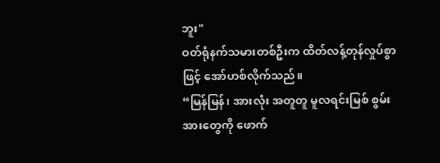ဘူး"
ဝတ်ရုံနက်သမားတစ်ဦးက ထိတ်လန့်တုန်လှုပ်စွာဖြင့် အော်ဟစ်လိုက်သည်။
“မြန်မြန်၊ အားလုံး အတူတူ မူလရင်းမြစ် စွမ်းအားတွေကို ဖောက်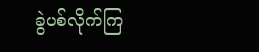ခွဲပစ်လိုက်ကြ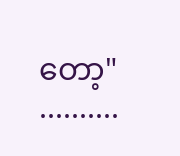တော့"
..........